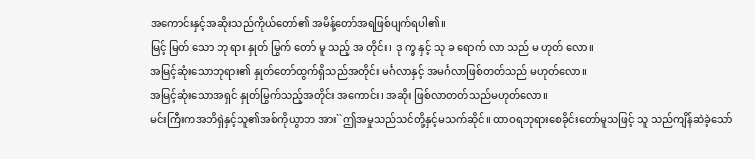အကောင်းနှင့်အဆိုးသည်ကိုယ်တော်၏ အမိန့်တော်အရဖြစ်ပျက်ရပါ၏။
မြင့် မြတ် သော ဘု ရား နှုတ် မြွက် တော် မူ သည့် အ တိုင်း၊ ဒု က္ခ နှင့် သု ခ ရောက် လာ သည် မ ဟုတ် လော။
အမြင့်ဆုံးသောဘုရား၏ နှုတ်တော်ထွက်ရှိသည်အတိုင်း မင်္ဂလာနှင့် အမင်္ဂလာဖြစ်တတ်သည် မဟုတ်လော။
အမြင့်ဆုံးသောအရှင် နှုတ်မြွက်သည့်အတိုင်း အကောင်း၊ အဆိုး ဖြစ်လာတတ်သည်မဟုတ်လော။
မင်းကြီးကအဘိရှဲနှင့်သူ၏အစ်ကိုယွာဘ အား``ဤအမှုသည်သင်တို့နှင့်မသက်ဆိုင်။ ထာဝရဘုရားစေခိုင်းတော်မူသဖြင့် သူ သည်ကျိန်ဆဲခဲ့သော်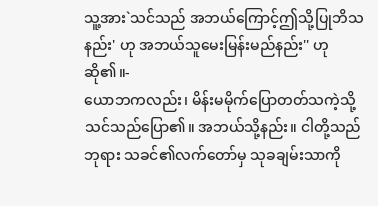သူ့အား`သင်သည် အဘယ်ကြောင့်ဤသို့ပြုဘိသနည်း' ဟု အဘယ်သူမေးမြန်းမည်နည်း'' ဟုဆို၏။-
ယောဘကလည်း၊ မိန်းမမိုက်ပြောတတ်သကဲ့သို့ သင်သည်ပြော၏။ အဘယ်သို့နည်း။ ငါတို့သည် ဘုရား သခင်၏လက်တော်မှ သုခချမ်းသာကို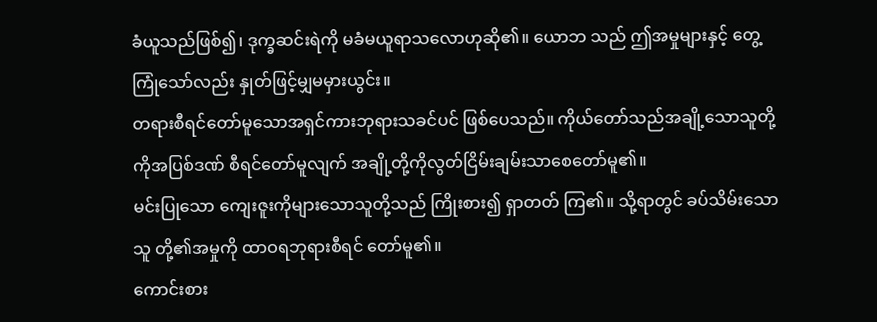ခံယူသည်ဖြစ်၍၊ ဒုက္ခဆင်းရဲကို မခံမယူရာသလောဟုဆို၏။ ယောဘ သည် ဤအမှုများနှင့် တွေ့ကြုံသော်လည်း နှုတ်ဖြင့်မျှမမှားယွင်း။
တရားစီရင်တော်မူသောအရှင်ကားဘုရားသခင်ပင် ဖြစ်ပေသည်။ ကိုယ်တော်သည်အချို့သောသူတို့ကိုအပြစ်ဒဏ် စီရင်တော်မူလျက် အချို့တို့ကိုလွတ်ငြိမ်းချမ်းသာစေတော်မူ၏။
မင်းပြုသော ကျေးဇူးကိုများသောသူတို့သည် ကြိုးစား၍ ရှာတတ် ကြ၏။ သို့ရာတွင် ခပ်သိမ်းသောသူ တို့၏အမှုကို ထာဝရဘုရားစီရင် တော်မူ၏။
ကောင်းစား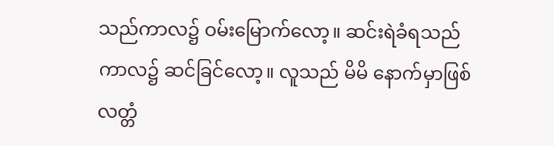သည်ကာလ၌ ဝမ်းမြောက်လော့။ ဆင်းရဲခံရသည်ကာလ၌ ဆင်ခြင်လော့။ လူသည် မိမိ နောက်မှာဖြစ်လတ္တံ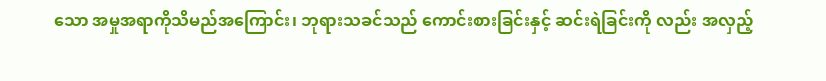သော အမှုအရာကိုသိမည်အကြောင်း၊ ဘုရားသခင်သည် ကောင်းစားခြင်းနှင့် ဆင်းရဲခြင်းကို လည်း အလှည့်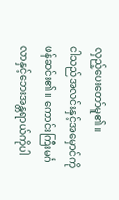လှည့်ပေးတော်မူ၏။
ငါသည်အလင်းနှင့်အမှောင်ကိုဖန်ဆင်း၏။ ကောင်းကြီးမင်္ဂလာနှင့်ဘေးအန္တရာယ်ကိုပါ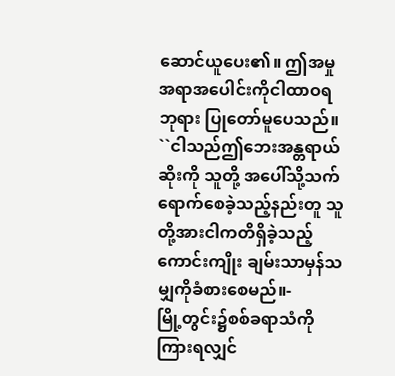ဆောင်ယူပေး၏။ ဤအမှုအရာအပေါင်းကိုငါထာဝရဘုရား ပြုတော်မူပေသည်။
``ငါသည်ဤဘေးအန္တရာယ်ဆိုးကို သူတို့ အပေါ်သို့သက်ရောက်စေခဲ့သည့်နည်းတူ သူ တို့အားငါကတိရှိခဲ့သည့်ကောင်းကျိုး ချမ်းသာမှန်သမျှကိုခံစားစေမည်။-
မြို့တွင်း၌စစ်ခရာသံကိုကြားရလျှင်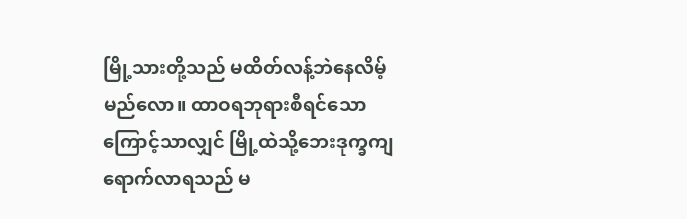မြို့သားတို့သည် မထိတ်လန့်ဘဲနေလိမ့် မည်လော။ ထာဝရဘုရားစီရင်သောကြောင့်သာလျှင် မြို့ထဲသို့ဘေးဒုက္ခကျရောက်လာရသည် မ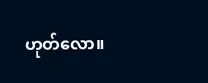ဟုတ်လော။